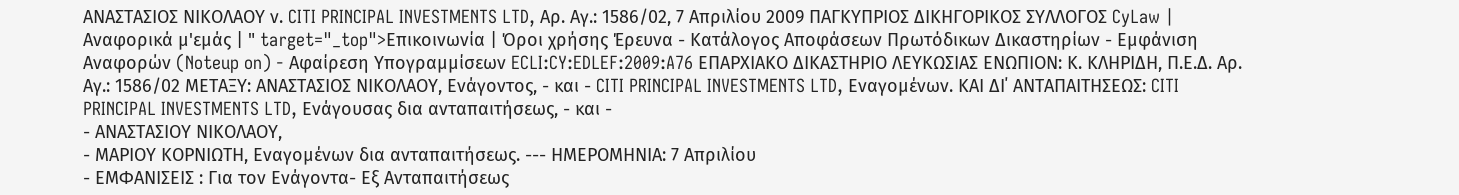ΑΝΑΣΤΑΣΙΟΣ ΝΙΚΟΛΑΟΥ ν. CITI PRINCIPAL INVESTMENTS LTD, Αρ. Αγ.: 1586/02, 7 Απριλίου 2009 ΠΑΓΚΥΠΡΙΟΣ ΔΙΚΗΓΟΡΙΚΟΣ ΣΥΛΛΟΓΟΣ CyLaw | Αναφορικά μ'εμάς | " target="_top">Επικοινωνία | Όροι χρήσης Έρευνα - Κατάλογος Αποφάσεων Πρωτόδικων Δικαστηρίων - Εμφάνιση Αναφορών (Noteup on) - Αφαίρεση Υπογραμμίσεων ECLI:CY:EDLEF:2009:A76 ΕΠΑΡΧΙΑΚΟ ΔΙΚΑΣΤΗΡΙΟ ΛΕΥΚΩΣΙΑΣ ΕΝΩΠΙΟΝ: Κ. ΚΛΗΡΙΔΗ, Π.Ε.Δ. Αρ. Αγ.: 1586/02 ΜΕΤΑΞΥ: ΑΝΑΣΤΑΣΙΟΣ ΝΙΚΟΛΑΟΥ, Ενάγοντος, - και - CITI PRINCIPAL INVESTMENTS LTD, Εναγομένων. ΚΑΙ ΔΙ΄ ΑΝΤΑΠΑΙΤΗΣΕΩΣ: CITI PRINCIPAL INVESTMENTS LTD, Ενάγουσας δια ανταπαιτήσεως, - και -
- ΑΝΑΣΤΑΣΙΟΥ ΝΙΚΟΛΑΟΥ,
- ΜΑΡΙΟΥ ΚΟΡΝΙΩΤΗ, Εναγομένων δια ανταπαιτήσεως. --- ΗΜΕΡΟΜΗΝΙΑ: 7 Απριλίου
- ΕΜΦΑΝΙΣΕΙΣ : Για τον Ενάγοντα- Εξ Ανταπαιτήσεως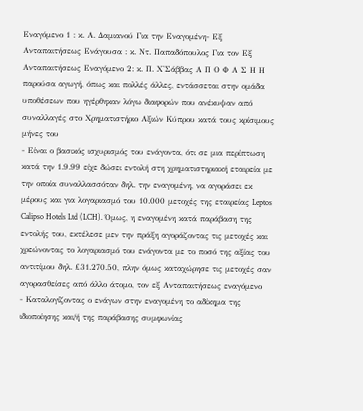Εναγόμενο 1 : κ. Α. Δαμιανού Για την Εναγομένη- Εξ Ανταπαιτήσεως Ενάγουσα : κ. Ντ. Παπαδόπουλος Για τον Εξ Ανταπαιτήσεως Εναγόμενο 2: κ. Π. Χ'Σάββας Α Π Ο Φ Α Σ Η Η παρούσα αγωγή, όπως και πολλές άλλες, εντάσσεται στην ομάδα υποθέσεων που ηγέρθηκαν λόγω διαφορών που ανέκυψαν από συναλλαγές στο Χρηματιστήριο Αξιών Κύπρου κατά τους κρίσιμους μήνες του
- Είναι ο βασικός ισχυρισμός του ενάγοντα, ότι σε μια περίπτωση κατά την 1.9.99 είχε δώσει εντολή στη χρηματιστηριακή εταιρεία με την οποία συναλλασσόταν δηλ. την εναγομένη, να αγοράσει εκ μέρους και για λογαριασμό του 10.000 μετοχές της εταιρείας Leptos Calipso Hotels Ltd (LCH). Όμως, η εναγομένη κατά παράβαση της εντολής του, εκτέλεσε μεν την πράξη αγοράζοντας τις μετοχές και χρεώνοντας το λογαριασμό του ενάγοντα με το ποσό της αξίας του αντιτίμου δηλ. £31.270.50, πλην όμως καταχώρησε τις μετοχές σαν αγορασθείσες από άλλο άτομο, τον εξ Ανταπαιτήσεως εναγόμενο
- Καταλογίζοντας ο ενάγων στην εναγομένη το αδίκημα της ιδιοποίησης και/ή της παράβασης συμφωνίας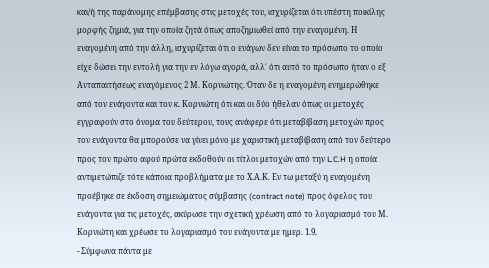και/ή της παράνομης επέμβασης στις μετοχές του, ισχυρίζεται ότι υπέστη ποικίλης μορφής ζημιά, για την οποία ζητά όπως αποζημιωθεί από την εναγομένη. Η εναγομένη από την άλλη, ισχυρίζεται ότι ο ενάγων δεν είναι το πρόσωπο το οποίο είχε δώσει την εντολή για την εν λόγω αγορά, αλλ΄ ότι αυτό το πρόσωπο ήταν ο εξ Ανταπαιτήσεως εναγόμενος 2 Μ. Κορνιώτης. Όταν δε η εναγομένη ενημερώθηκε από τον ενάγοντα και τον κ. Κορνιώτη ότι και οι δύο ήθελαν όπως οι μετοχές εγγραφούν στο όνομα του δεύτερου, τους ανάφερε ότι μεταβίβαση μετοχών προς τον ενάγοντα θα μπορούσε να γίνει μόνο με χαριστική μεταβίβαση από τον δεύτερο προς τον πρώτο αφού πρώτα εκδοθούν οι τίτλοι μετοχών από την L.C.H η οποία αντιμετώπιζε τότε κάποια προβλήματα με το Χ.Α.Κ. Εν τω μεταξύ η εναγομένη προέβηκε σε έκδοση σημειώματος σύμβασης (contract note) προς όφελος του ενάγοντα για τις μετοχές, ακύρωσε την σχετική χρέωση από το λογαριασμό του Μ. Κορνιώτη και χρέωσε το λογαριασμό του ενάγοντα με ημερ. 1.9.
- Σύμφωνα πάντα με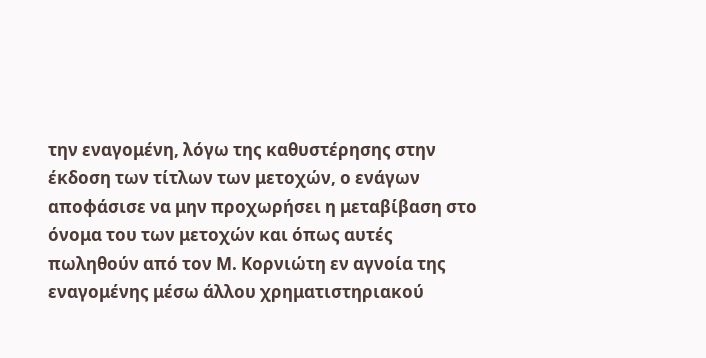την εναγομένη, λόγω της καθυστέρησης στην έκδοση των τίτλων των μετοχών, ο ενάγων αποφάσισε να μην προχωρήσει η μεταβίβαση στο όνομα του των μετοχών και όπως αυτές πωληθούν από τον Μ. Κορνιώτη εν αγνοία της εναγομένης μέσω άλλου χρηματιστηριακού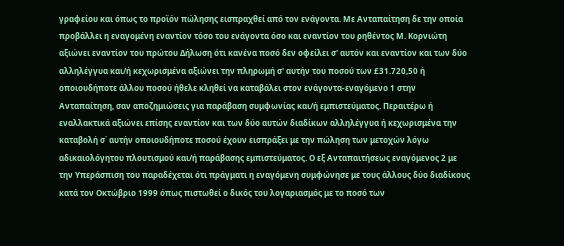γραφείου και όπως το προϊόν πώλησης εισπραχθεί από τον ενάγοντα. Με Ανταπαίτηση δε την οποία προβάλλει η εναγομένη εναντίον τόσο του ενάγοντα όσο και εναντίον του ρηθέντος Μ. Κορνιώτη αξιώνει εναντίον του πρώτου Δήλωση ότι κανένα ποσό δεν οφείλει σ' αυτόν και εναντίον και των δύο αλληλέγγυα και/ή κεχωρισμένα αξιώνει την πληρωμή σ' αυτήν του ποσού των £31.720,50 ή οποιουδήποτε άλλου ποσού ήθελε κληθεί να καταβάλει στον ενάγοντα-εναγόμενο 1 στην Ανταπαίτηση, σαν αποζημιώσεις για παράβαση συμφωνίας και/ή εμπιστεύματος. Περαιτέρω ή εναλλακτικά αξιώνει επίσης εναντίον και των δύο αυτών διαδίκων αλληλέγγυα ή κεχωρισμένα την καταβολή σ΄ αυτήν οποιουδήποτε ποσού έχουν εισπράξει με την πώληση των μετοχών λόγω αδικαιολόγητου πλουτισμού και/ή παράβασης εμπιστεύματος. Ο εξ Ανταπαιτήσεως εναγόμενος 2 με την Υπεράσπιση του παραδέχεται ότι πράγματι η εναγόμενη συμφώνησε με τους άλλους δύο διαδίκους κατά τον Οκτώβριο 1999 όπως πιστωθεί ο δικός του λογαριασμός με το ποσό των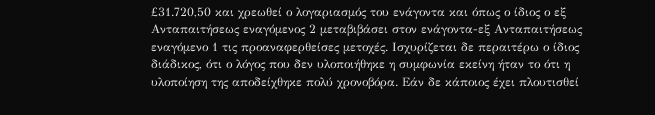£31.720,50 και χρεωθεί ο λογαριασμός του ενάγοντα και όπως ο ίδιος ο εξ Ανταπαιτήσεως εναγόμενος 2 μεταβιβάσει στον ενάγοντα-εξ Ανταπαιτήσεως εναγόμενο 1 τις προαναφερθείσες μετοχές. Ισχυρίζεται δε περαιτέρω ο ίδιος διάδικος, ότι ο λόγος που δεν υλοποιήθηκε η συμφωνία εκείνη ήταν το ότι η υλοποίηση της αποδείχθηκε πολύ χρονοβόρα. Εάν δε κάποιος έχει πλουτισθεί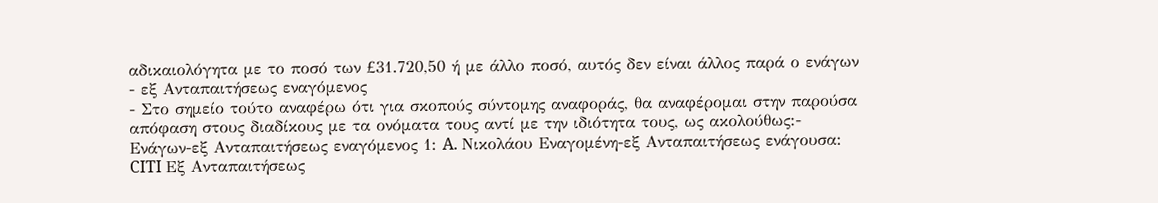αδικαιολόγητα με το ποσό των £31.720,50 ή με άλλο ποσό, αυτός δεν είναι άλλος παρά ο ενάγων - εξ Ανταπαιτήσεως εναγόμενος
- Στο σημείο τούτο αναφέρω ότι για σκοπούς σύντομης αναφοράς, θα αναφέρομαι στην παρούσα απόφαση στους διαδίκους με τα ονόματα τους αντί με την ιδιότητα τους, ως ακολούθως:- Ενάγων-εξ Ανταπαιτήσεως εναγόμενος 1: A. Νικολάου Εναγομένη-εξ Ανταπαιτήσεως ενάγουσα: CITI Εξ Ανταπαιτήσεως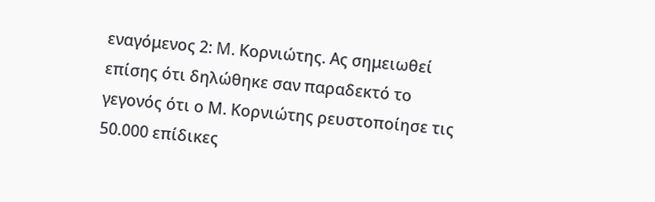εναγόμενος 2: M. Κορνιώτης. Ας σημειωθεί επίσης ότι δηλώθηκε σαν παραδεκτό το γεγονός ότι ο Μ. Κορνιώτης ρευστοποίησε τις 50.000 επίδικες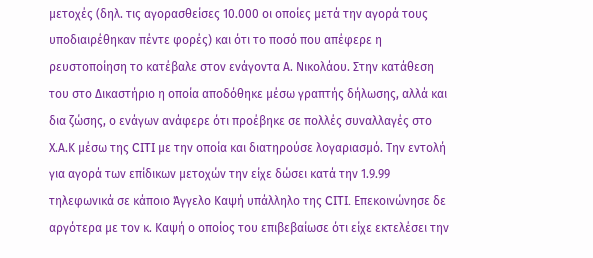μετοχές (δηλ. τις αγορασθείσες 10.000 οι οποίες μετά την αγορά τους υποδιαιρέθηκαν πέντε φορές) και ότι το ποσό που απέφερε η ρευστοποίηση το κατέβαλε στον ενάγοντα Α. Νικολάου. Στην κατάθεση του στο Δικαστήριο η οποία αποδόθηκε μέσω γραπτής δήλωσης, αλλά και δια ζώσης, ο ενάγων ανάφερε ότι προέβηκε σε πολλές συναλλαγές στο Χ.Α.Κ μέσω της CITI με την οποία και διατηρούσε λογαριασμό. Την εντολή για αγορά των επίδικων μετοχών την είχε δώσει κατά την 1.9.99 τηλεφωνικά σε κάποιο Άγγελο Καψή υπάλληλο της CITI. Επεκοινώνησε δε αργότερα με τον κ. Καψή ο οποίος του επιβεβαίωσε ότι είχε εκτελέσει την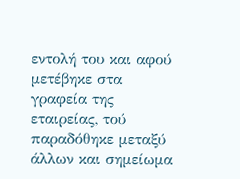εντολή του και αφού μετέβηκε στα γραφεία της εταιρείας, τού παραδόθηκε μεταξύ άλλων και σημείωμα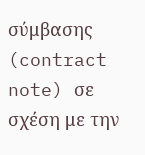σύμβασης (contract note) σε σχέση με την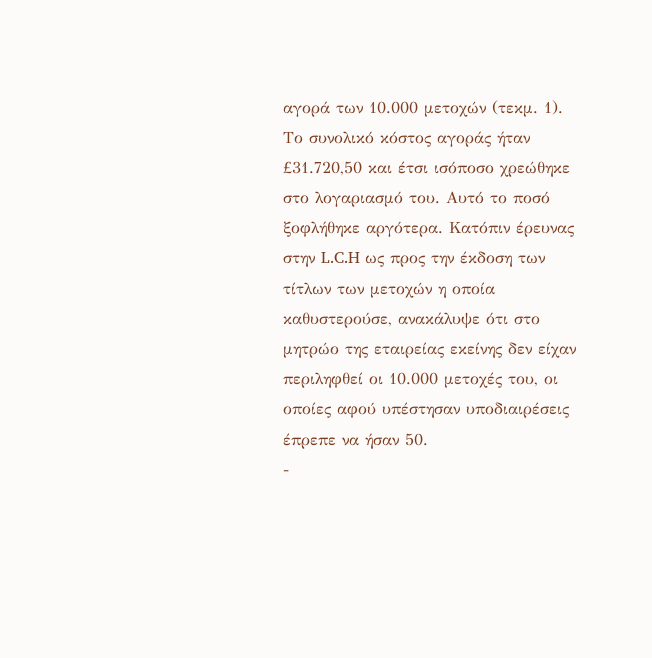αγορά των 10.000 μετοχών (τεκμ. 1). Το συνολικό κόστος αγοράς ήταν £31.720,50 και έτσι ισόποσο χρεώθηκε στο λογαριασμό του. Αυτό το ποσό ξοφλήθηκε αργότερα. Κατόπιν έρευνας στην L.C.H ως προς την έκδοση των τίτλων των μετοχών η οποία καθυστερούσε, ανακάλυψε ότι στο μητρώο της εταιρείας εκείνης δεν είχαν περιληφθεί οι 10.000 μετοχές του, οι οποίες αφού υπέστησαν υποδιαιρέσεις έπρεπε να ήσαν 50.
-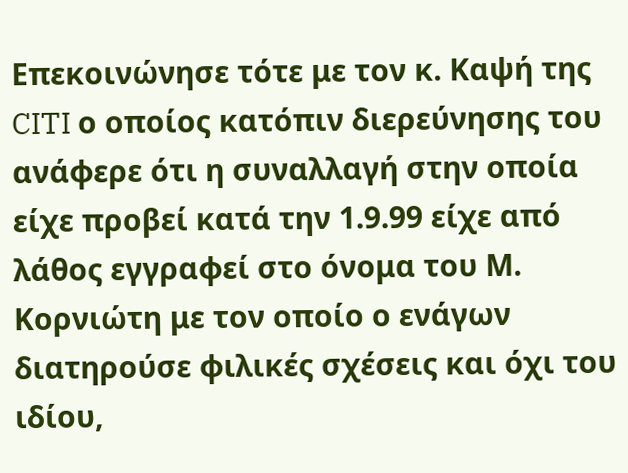Επεκοινώνησε τότε με τον κ. Καψή της CITI ο οποίος κατόπιν διερεύνησης του ανάφερε ότι η συναλλαγή στην οποία είχε προβεί κατά την 1.9.99 είχε από λάθος εγγραφεί στο όνομα του Μ. Κορνιώτη με τον οποίο ο ενάγων διατηρούσε φιλικές σχέσεις και όχι του ιδίου,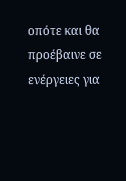οπότε και θα προέβαινε σε ενέργειες για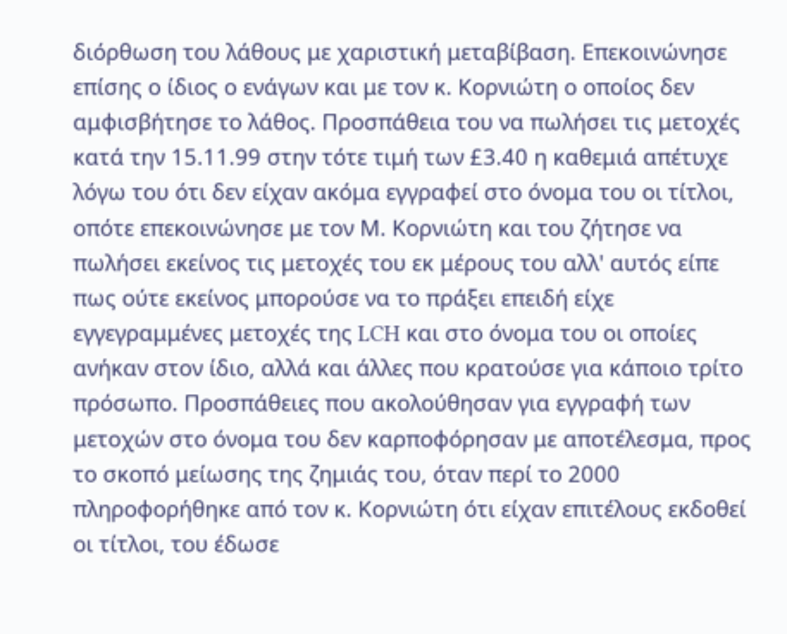διόρθωση του λάθους με χαριστική μεταβίβαση. Επεκοινώνησε επίσης ο ίδιος ο ενάγων και με τον κ. Κορνιώτη ο οποίος δεν αμφισβήτησε το λάθος. Προσπάθεια του να πωλήσει τις μετοχές κατά την 15.11.99 στην τότε τιμή των £3.40 η καθεμιά απέτυχε λόγω του ότι δεν είχαν ακόμα εγγραφεί στο όνομα του οι τίτλοι, οπότε επεκοινώνησε με τον Μ. Κορνιώτη και του ζήτησε να πωλήσει εκείνος τις μετοχές του εκ μέρους του αλλ' αυτός είπε πως ούτε εκείνος μπορούσε να το πράξει επειδή είχε εγγεγραμμένες μετοχές της LCH και στο όνομα του οι οποίες ανήκαν στον ίδιο, αλλά και άλλες που κρατούσε για κάποιο τρίτο πρόσωπο. Προσπάθειες που ακολούθησαν για εγγραφή των μετοχών στο όνομα του δεν καρποφόρησαν με αποτέλεσμα, προς το σκοπό μείωσης της ζημιάς του, όταν περί το 2000 πληροφορήθηκε από τον κ. Κορνιώτη ότι είχαν επιτέλους εκδοθεί οι τίτλοι, του έδωσε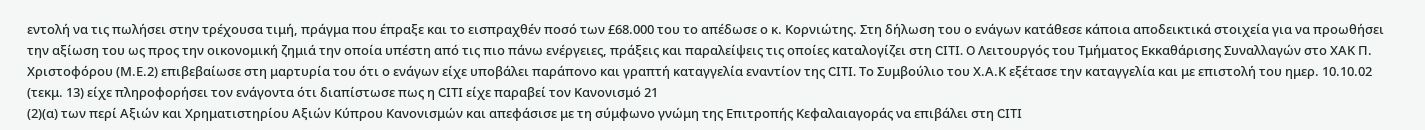εντολή να τις πωλήσει στην τρέχουσα τιμή, πράγμα που έπραξε και το εισπραχθέν ποσό των £68.000 του το απέδωσε ο κ. Κορνιώτης. Στη δήλωση του ο ενάγων κατάθεσε κάποια αποδεικτικά στοιχεία για να προωθήσει την αξίωση του ως προς την οικονομική ζημιά την οποία υπέστη από τις πιο πάνω ενέργειες, πράξεις και παραλείψεις τις οποίες καταλογίζει στη CITI. O Λειτουργός του Τμήματος Εκκαθάρισης Συναλλαγών στο ΧΑΚ Π. Χριστοφόρου (Μ.Ε.2) επιβεβαίωσε στη μαρτυρία του ότι ο ενάγων είχε υποβάλει παράπονο και γραπτή καταγγελία εναντίον της CITI. Το Συμβούλιο του Χ.Α.Κ εξέτασε την καταγγελία και με επιστολή του ημερ. 10.10.02 (τεκμ. 13) είχε πληροφορήσει τον ενάγοντα ότι διαπίστωσε πως η CITI είχε παραβεί τον Κανονισμό 21
(2)(α) των περί Αξιών και Χρηματιστηρίου Αξιών Κύπρου Κανονισμών και απεφάσισε με τη σύμφωνο γνώμη της Επιτροπής Κεφαλαιαγοράς να επιβάλει στη CITI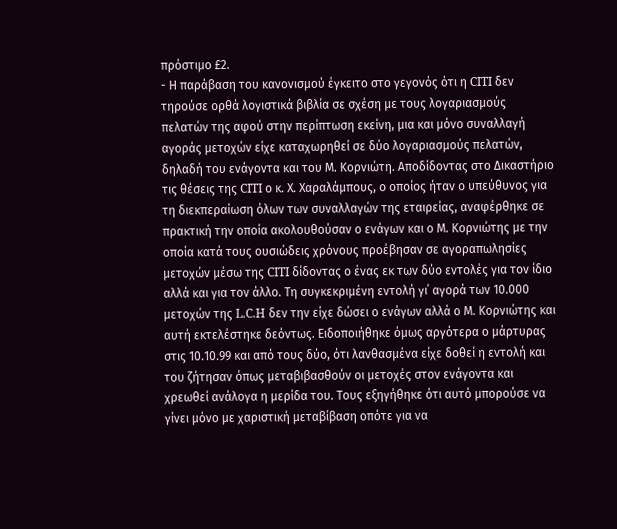πρόστιμο £2.
- Η παράβαση του κανονισμού έγκειτο στο γεγονός ότι η CITI δεν τηρούσε ορθά λογιστικά βιβλία σε σχέση με τους λογαριασμούς πελατών της αφού στην περίπτωση εκείνη, μια και μόνο συναλλαγή αγοράς μετοχών είχε καταχωρηθεί σε δύο λογαριασμούς πελατών, δηλαδή του ενάγοντα και του Μ. Κορνιώτη. Αποδίδοντας στο Δικαστήριο τις θέσεις της CITI ο κ. Χ. Χαραλάμπους, ο οποίος ήταν ο υπεύθυνος για τη διεκπεραίωση όλων των συναλλαγών της εταιρείας, αναφέρθηκε σε πρακτική την οποία ακολουθούσαν ο ενάγων και ο Μ. Κορνιώτης με την οποία κατά τους ουσιώδεις χρόνους προέβησαν σε αγοραπωλησίες μετοχών μέσω της CITI δίδοντας ο ένας εκ των δύο εντολές για τον ίδιο αλλά και για τον άλλο. Τη συγκεκριμένη εντολή γι΄ αγορά των 10.000 μετοχών της L.C.H δεν την είχε δώσει ο ενάγων αλλά ο Μ. Κορνιώτης και αυτή εκτελέστηκε δεόντως. Ειδοποιήθηκε όμως αργότερα ο μάρτυρας στις 10.10.99 και από τους δύο, ότι λανθασμένα είχε δοθεί η εντολή και του ζήτησαν όπως μεταβιβασθούν οι μετοχές στον ενάγοντα και χρεωθεί ανάλογα η μερίδα του. Τους εξηγήθηκε ότι αυτό μπορούσε να γίνει μόνο με χαριστική μεταβίβαση οπότε για να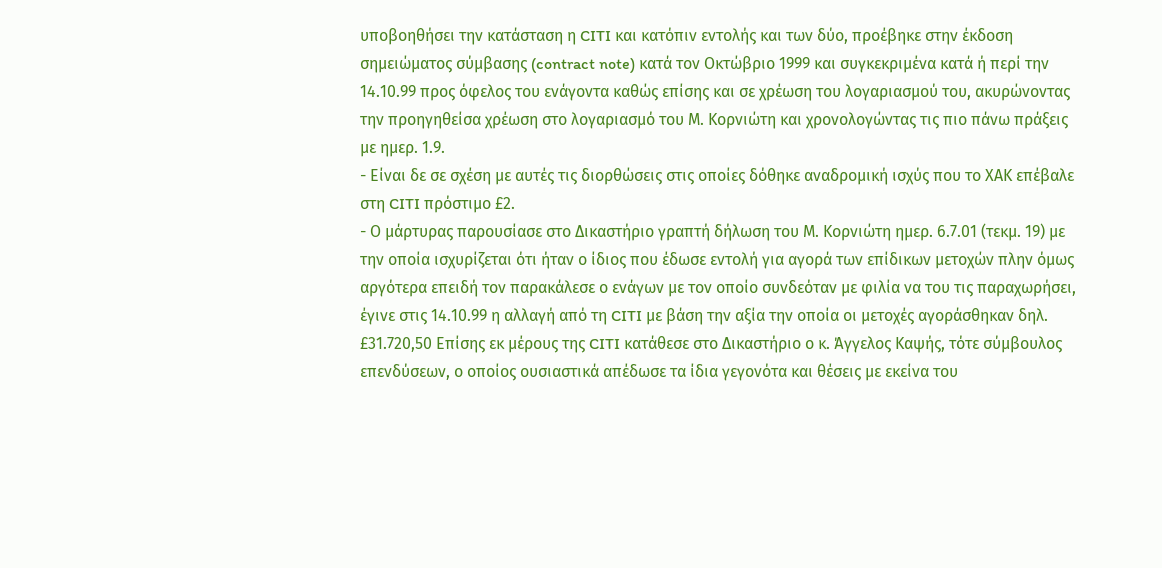υποβοηθήσει την κατάσταση η CITI και κατόπιν εντολής και των δύο, προέβηκε στην έκδοση σημειώματος σύμβασης (contract note) κατά τον Οκτώβριο 1999 και συγκεκριμένα κατά ή περί την 14.10.99 προς όφελος του ενάγοντα καθώς επίσης και σε χρέωση του λογαριασμού του, ακυρώνοντας την προηγηθείσα χρέωση στο λογαριασμό του Μ. Κορνιώτη και χρονολογώντας τις πιο πάνω πράξεις με ημερ. 1.9.
- Είναι δε σε σχέση με αυτές τις διορθώσεις στις οποίες δόθηκε αναδρομική ισχύς που το ΧΑΚ επέβαλε στη CITI πρόστιμο £2.
- Ο μάρτυρας παρουσίασε στο Δικαστήριο γραπτή δήλωση του Μ. Κορνιώτη ημερ. 6.7.01 (τεκμ. 19) με την οποία ισχυρίζεται ότι ήταν ο ίδιος που έδωσε εντολή για αγορά των επίδικων μετοχών πλην όμως αργότερα επειδή τον παρακάλεσε ο ενάγων με τον οποίο συνδεόταν με φιλία να του τις παραχωρήσει, έγινε στις 14.10.99 η αλλαγή από τη CITI με βάση την αξία την οποία οι μετοχές αγοράσθηκαν δηλ. £31.720,50 Επίσης εκ μέρους της CITI κατάθεσε στο Δικαστήριο ο κ. Άγγελος Καψής, τότε σύμβουλος επενδύσεων, ο οποίος ουσιαστικά απέδωσε τα ίδια γεγονότα και θέσεις με εκείνα του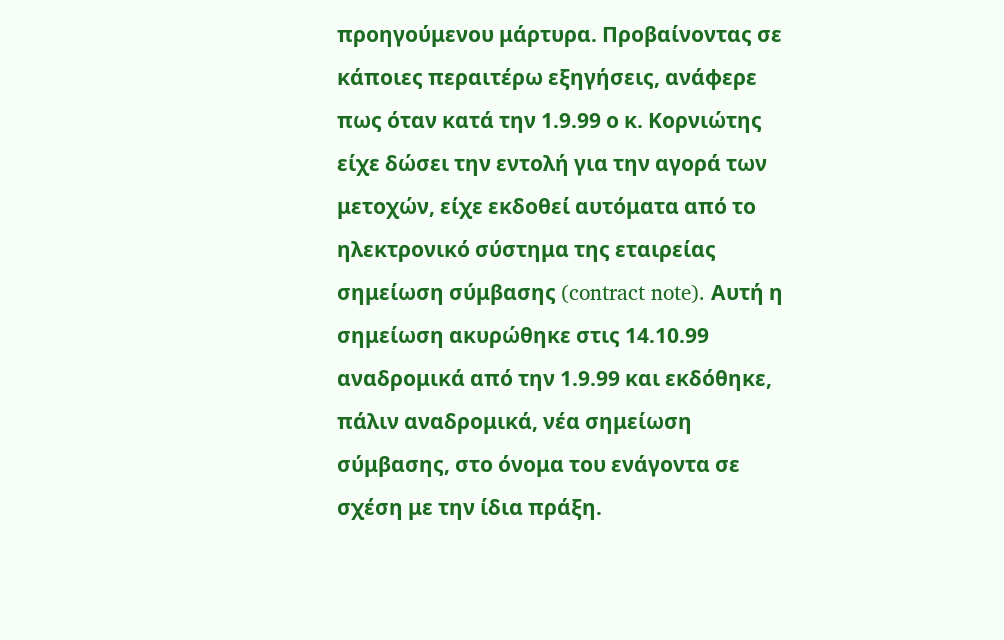προηγούμενου μάρτυρα. Προβαίνοντας σε κάποιες περαιτέρω εξηγήσεις, ανάφερε πως όταν κατά την 1.9.99 ο κ. Κορνιώτης είχε δώσει την εντολή για την αγορά των μετοχών, είχε εκδοθεί αυτόματα από το ηλεκτρονικό σύστημα της εταιρείας σημείωση σύμβασης (contract note). Αυτή η σημείωση ακυρώθηκε στις 14.10.99 αναδρομικά από την 1.9.99 και εκδόθηκε, πάλιν αναδρομικά, νέα σημείωση σύμβασης, στο όνομα του ενάγοντα σε σχέση με την ίδια πράξη.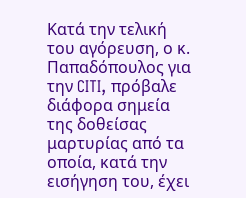Κατά την τελική του αγόρευση, ο κ. Παπαδόπουλος για την CITI, πρόβαλε διάφορα σημεία της δοθείσας μαρτυρίας από τα οποία, κατά την εισήγηση του, έχει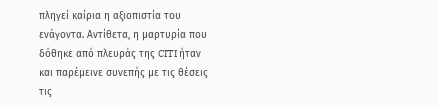πληγεί καίρια η αξιοπιστία του ενάγοντα. Αντίθετα, η μαρτυρία που δόθηκε από πλευράς της CITI ήταν και παρέμεινε συνεπής με τις θέσεις τις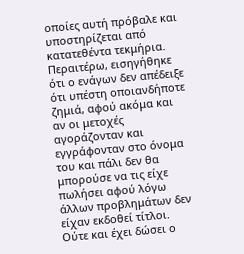οποίες αυτή πρόβαλε και υποστηρίζεται από κατατεθέντα τεκμήρια. Περαιτέρω, εισηγήθηκε ότι ο ενάγων δεν απέδειξε ότι υπέστη οποιανδήποτε ζημιά, αφού ακόμα και αν οι μετοχές αγοράζονταν και εγγράφονταν στο όνομα του και πάλι δεν θα μπορούσε να τις είχε πωλήσει αφού λόγω άλλων προβλημάτων δεν είχαν εκδοθεί τίτλοι. Ούτε και έχει δώσει ο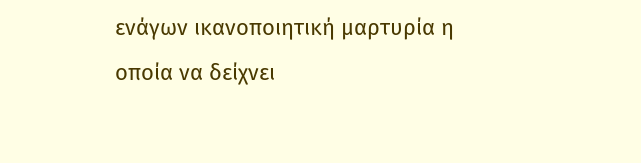ενάγων ικανοποιητική μαρτυρία η οποία να δείχνει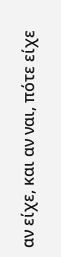αν είχε, και αν ναι, πότε είχε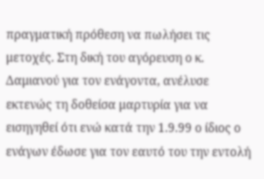πραγματική πρόθεση να πωλήσει τις μετοχές. Στη δική του αγόρευση ο κ. Δαμιανού για τον ενάγοντα, ανέλυσε εκτενώς τη δοθείσα μαρτυρία για να εισηγηθεί ότι ενώ κατά την 1.9.99 ο ίδιος ο ενάγων έδωσε για τον εαυτό του την εντολή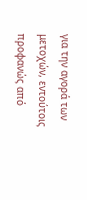για την αγορά των μετοχών, εντούτοις προφανώς από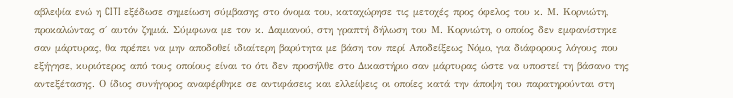αβλεψία ενώ η CITI εξέδωσε σημείωση σύμβασης στο όνομα του, καταχώρησε τις μετοχές προς όφελος του κ. Μ. Κορνιώτη, προκαλώντας σ΄ αυτόν ζημιά. Σύμφωνα με τον κ. Δαμιανού, στη γραπτή δήλωση του Μ. Κορνιώτη, ο οποίος δεν εμφανίστηκε σαν μάρτυρας, θα πρέπει να μην αποδοθεί ιδιαίτερη βαρύτητα με βάση τον περί Αποδείξεως Νόμο, για διάφορους λόγους που εξήγησε, κυριότερος από τους οποίους είναι το ότι δεν προσήλθε στο Δικαστήριο σαν μάρτυρας ώστε να υποστεί τη βάσανο της αντεξέτασης. Ο ίδιος συνήγορος αναφέρθηκε σε αντιφάσεις και ελλείψεις οι οποίες κατά την άποψη του παρατηρούνται στη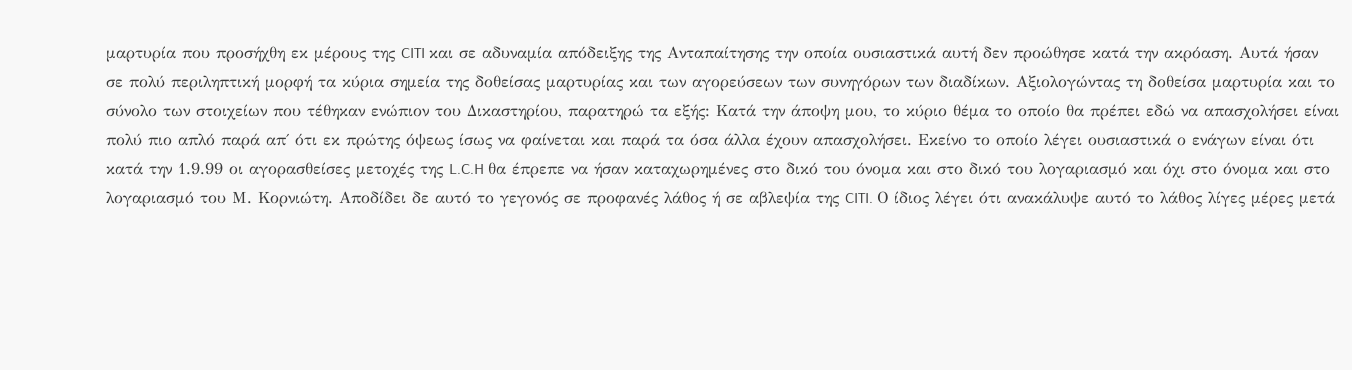μαρτυρία που προσήχθη εκ μέρους της CITI και σε αδυναμία απόδειξης της Ανταπαίτησης την οποία ουσιαστικά αυτή δεν προώθησε κατά την ακρόαση. Αυτά ήσαν σε πολύ περιληπτική μορφή τα κύρια σημεία της δοθείσας μαρτυρίας και των αγορεύσεων των συνηγόρων των διαδίκων. Αξιολογώντας τη δοθείσα μαρτυρία και το σύνολο των στοιχείων που τέθηκαν ενώπιον του Δικαστηρίου, παρατηρώ τα εξής: Κατά την άποψη μου, το κύριο θέμα το οποίο θα πρέπει εδώ να απασχολήσει είναι πολύ πιο απλό παρά απ΄ ότι εκ πρώτης όψεως ίσως να φαίνεται και παρά τα όσα άλλα έχουν απασχολήσει. Εκείνο το οποίο λέγει ουσιαστικά ο ενάγων είναι ότι κατά την 1.9.99 οι αγορασθείσες μετοχές της L.C.H θα έπρεπε να ήσαν καταχωρημένες στο δικό του όνομα και στο δικό του λογαριασμό και όχι στο όνομα και στο λογαριασμό του Μ. Κορνιώτη. Αποδίδει δε αυτό το γεγονός σε προφανές λάθος ή σε αβλεψία της CITI. Ο ίδιος λέγει ότι ανακάλυψε αυτό το λάθος λίγες μέρες μετά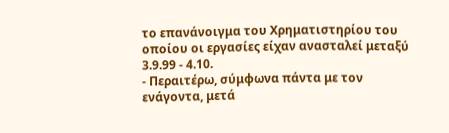το επανάνοιγμα του Χρηματιστηρίου του οποίου οι εργασίες είχαν ανασταλεί μεταξύ 3.9.99 - 4.10.
- Περαιτέρω, σύμφωνα πάντα με τον ενάγοντα, μετά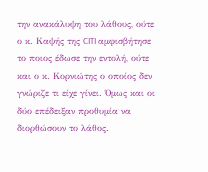την ανακάλυψη του λάθους, ούτε ο κ. Καψής της CITI αμφισβήτησε το ποιος έδωσε την εντολή, ούτε και ο κ. Κορνιώτης ο οποίος δεν γνώριζε τι είχε γίνει. Όμως και οι δύο επέδειξαν προθυμία να διορθώσουν το λάθος.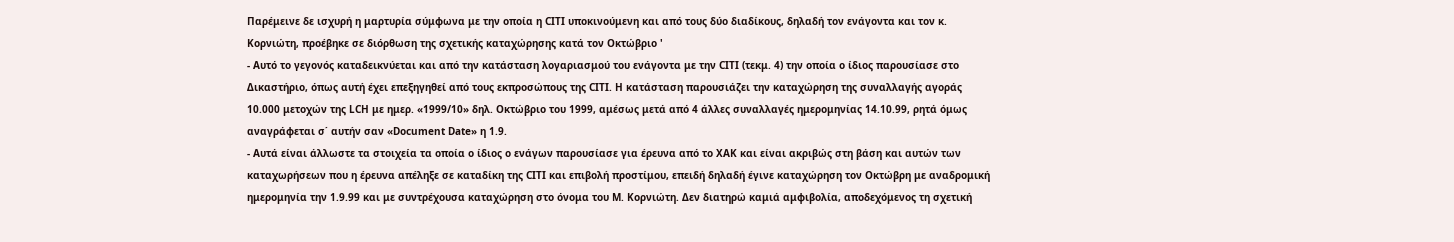Παρέμεινε δε ισχυρή η μαρτυρία σύμφωνα με την οποία η CITI υποκινούμενη και από τους δύο διαδίκους, δηλαδή τον ενάγοντα και τον κ. Κορνιώτη, προέβηκε σε διόρθωση της σχετικής καταχώρησης κατά τον Οκτώβριο '
- Αυτό το γεγονός καταδεικνύεται και από την κατάσταση λογαριασμού του ενάγοντα με την CITI (τεκμ. 4) την οποία ο ίδιος παρουσίασε στο Δικαστήριο, όπως αυτή έχει επεξηγηθεί από τους εκπροσώπους της CITI. Η κατάσταση παρουσιάζει την καταχώρηση της συναλλαγής αγοράς 10.000 μετοχών της LCH με ημερ. «1999/10» δηλ. Οκτώβριο του 1999, αμέσως μετά από 4 άλλες συναλλαγές ημερομηνίας 14.10.99, ρητά όμως αναγράφεται σ΄ αυτήν σαν «Document Date» η 1.9.
- Αυτά είναι άλλωστε τα στοιχεία τα οποία ο ίδιος ο ενάγων παρουσίασε για έρευνα από το ΧΑΚ και είναι ακριβώς στη βάση και αυτών των καταχωρήσεων που η έρευνα απέληξε σε καταδίκη της CITI και επιβολή προστίμου, επειδή δηλαδή έγινε καταχώρηση τον Οκτώβρη με αναδρομική ημερομηνία την 1.9.99 και με συντρέχουσα καταχώρηση στο όνομα του Μ. Κορνιώτη. Δεν διατηρώ καμιά αμφιβολία, αποδεχόμενος τη σχετική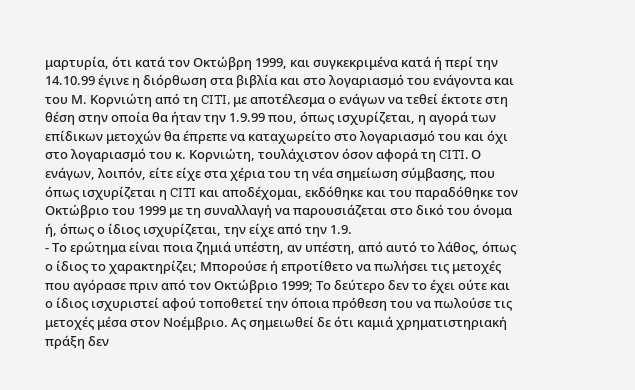μαρτυρία, ότι κατά τον Οκτώβρη 1999, και συγκεκριμένα κατά ή περί την 14.10.99 έγινε η διόρθωση στα βιβλία και στο λογαριασμό του ενάγοντα και του Μ. Κορνιώτη από τη CITI, με αποτέλεσμα ο ενάγων να τεθεί έκτοτε στη θέση στην οποία θα ήταν την 1.9.99 που, όπως ισχυρίζεται, η αγορά των επίδικων μετοχών θα έπρεπε να καταχωρείτο στο λογαριασμό του και όχι στο λογαριασμό του κ. Κορνιώτη, τουλάχιστον όσον αφορά τη CITI. Ο ενάγων, λοιπόν, είτε είχε στα χέρια του τη νέα σημείωση σύμβασης, που όπως ισχυρίζεται η CITI και αποδέχομαι, εκδόθηκε και του παραδόθηκε τον Οκτώβριο του 1999 με τη συναλλαγή να παρουσιάζεται στο δικό του όνομα ή, όπως ο ίδιος ισχυρίζεται, την είχε από την 1.9.
- Το ερώτημα είναι ποια ζημιά υπέστη, αν υπέστη, από αυτό το λάθος, όπως ο ίδιος το χαρακτηρίζει; Μπορούσε ή επροτίθετο να πωλήσει τις μετοχές που αγόρασε πριν από τον Οκτώβριο 1999; Tο δεύτερο δεν το έχει ούτε και ο ίδιος ισχυριστεί αφού τοποθετεί την όποια πρόθεση του να πωλούσε τις μετοχές μέσα στον Νοέμβριο. Ας σημειωθεί δε ότι καμιά χρηματιστηριακή πράξη δεν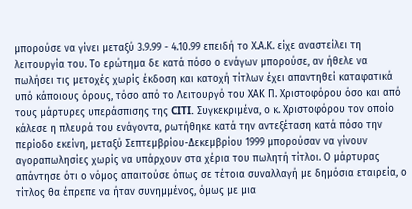μπορούσε να γίνει μεταξύ 3.9.99 - 4.10.99 επειδή το Χ.Α.Κ. είχε αναστείλει τη λειτουργία του. Το ερώτημα δε κατά πόσο ο ενάγων μπορούσε, αν ήθελε να πωλήσει τις μετοχές χωρίς έκδοση και κατοχή τίτλων έχει απαντηθεί καταφατικά υπό κάποιους όρους, τόσο από το Λειτουργό του ΧΑΚ Π. Χριστοφόρου όσο και από τους μάρτυρες υπεράσπισης της CITI. Συγκεκριμένα, ο κ. Χριστοφόρου τον οποίο κάλεσε η πλευρά του ενάγοντα, ρωτήθηκε κατά την αντεξέταση κατά πόσο την περίοδο εκείνη, μεταξύ Σεπτεμβρίου-Δεκεμβρίου 1999 μπορούσαν να γίνουν αγοραπωλησίες χωρίς να υπάρχουν στα χέρια του πωλητή τίτλοι. Ο μάρτυρας απάντησε ότι ο νόμος απαιτούσε όπως σε τέτοια συναλλαγή με δημόσια εταιρεία, ο τίτλος θα έπρεπε να ήταν συνημμένος, όμως με μια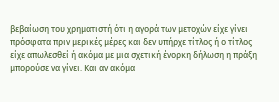βεβαίωση του χρηματιστή ότι η αγορά των μετοχών είχε γίνει πρόσφατα πριν μερικές μέρες και δεν υπήρχε τίτλος ή ο τίτλος είχε απωλεσθεί ή ακόμα με μια σχετική ένορκη δήλωση η πράξη μπορούσε να γίνει. Και αν ακόμα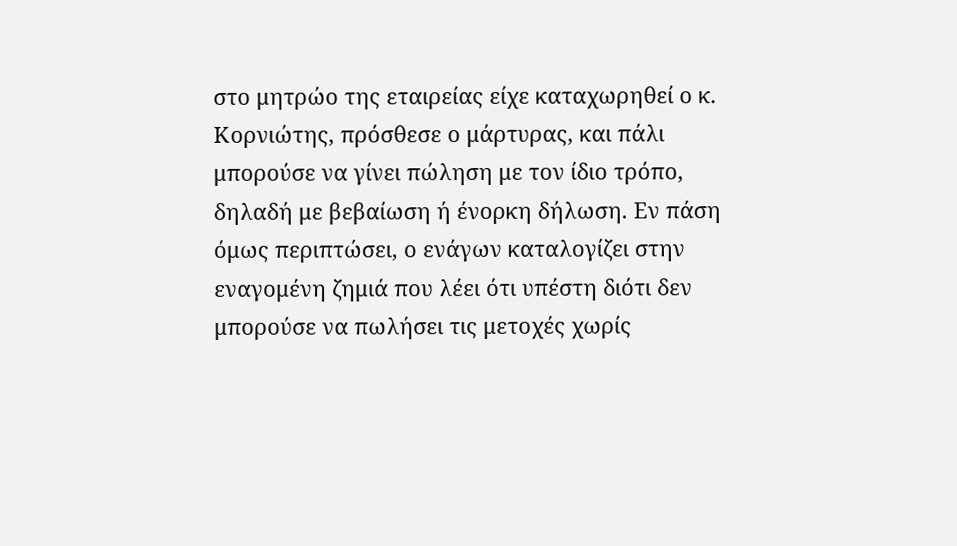στο μητρώο της εταιρείας είχε καταχωρηθεί ο κ. Κορνιώτης, πρόσθεσε ο μάρτυρας, και πάλι μπορούσε να γίνει πώληση με τον ίδιο τρόπο, δηλαδή με βεβαίωση ή ένορκη δήλωση. Εν πάση όμως περιπτώσει, ο ενάγων καταλογίζει στην εναγομένη ζημιά που λέει ότι υπέστη διότι δεν μπορούσε να πωλήσει τις μετοχές χωρίς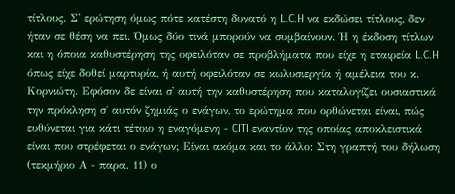τίτλους. Σ' ερώτηση όμως πότε κατέστη δυνατό η L.C.H να εκδώσει τίτλους, δεν ήταν σε θέση να πει. Όμως δύο τινά μπορούν να συμβαίνουν. Ή η έκδοση τίτλων και η όποια καθυστέρηση της οφειλόταν σε προβλήματα που είχε η εταιρεία L.C.H όπως είχε δοθεί μαρτυρία, ή αυτή οφειλόταν σε κωλυσιεργία ή αμέλεια του κ. Κορνιώτη. Εφόσον δε είναι σ' αυτή την καθυστέρηση που καταλογίζει ουσιαστικά την πρόκληση σ΄ αυτόν ζημιάς ο ενάγων, το ερώτημα που ορθώνεται είναι, πώς ευθύνεται για κάτι τέτοιο η εναγόμενη - CITI εναντίον της οποίας αποκλειστικά είναι που στρέφεται ο ενάγων; Είναι ακόμα και το άλλο: Στη γραπτή του δήλωση (τεκμήριο Α - παρα. 11) ο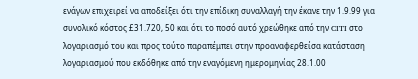ενάγων επιχειρεί να αποδείξει ότι την επίδικη συναλλαγή την έκανε την 1.9.99 για συνολικό κόστος £31.720, 50 και ότι το ποσό αυτό χρεώθηκε από την CITI στο λογαριασμό του και προς τούτο παραπέμπει στην προαναφερθείσα κατάσταση λογαριασμού που εκδόθηκε από την εναγόμενη ημερομηνίας 28.1.00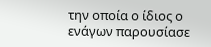την οποία ο ίδιος ο ενάγων παρουσίασε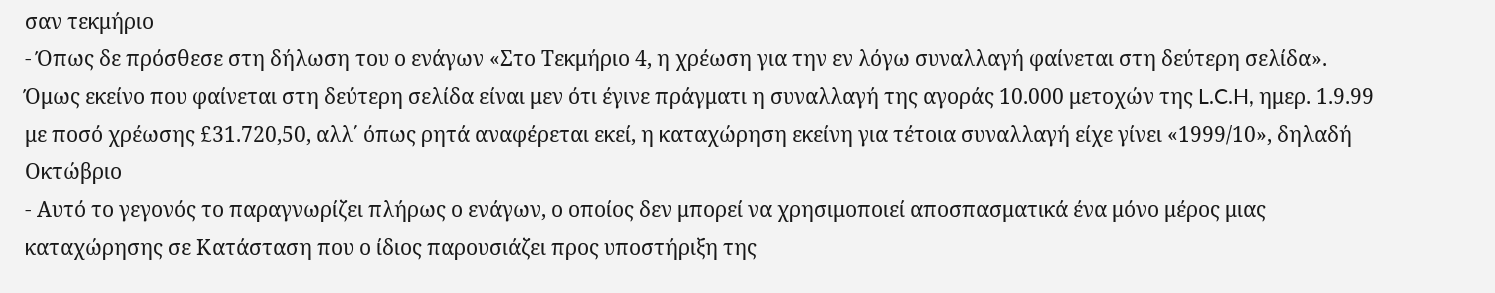σαν τεκμήριο
- Όπως δε πρόσθεσε στη δήλωση του ο ενάγων «Στο Τεκμήριο 4, η χρέωση για την εν λόγω συναλλαγή φαίνεται στη δεύτερη σελίδα». Όμως εκείνο που φαίνεται στη δεύτερη σελίδα είναι μεν ότι έγινε πράγματι η συναλλαγή της αγοράς 10.000 μετοχών της L.C.H, ημερ. 1.9.99 με ποσό χρέωσης £31.720,50, αλλ΄ όπως ρητά αναφέρεται εκεί, η καταχώρηση εκείνη για τέτοια συναλλαγή είχε γίνει «1999/10», δηλαδή Οκτώβριο
- Αυτό το γεγονός το παραγνωρίζει πλήρως ο ενάγων, ο οποίος δεν μπορεί να χρησιμοποιεί αποσπασματικά ένα μόνο μέρος μιας καταχώρησης σε Κατάσταση που ο ίδιος παρουσιάζει προς υποστήριξη της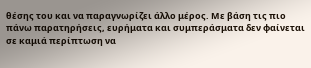θέσης του και να παραγνωρίζει άλλο μέρος. Με βάση τις πιο πάνω παρατηρήσεις, ευρήματα και συμπεράσματα δεν φαίνεται σε καμιά περίπτωση να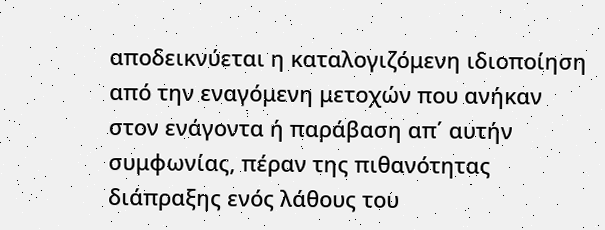αποδεικνύεται η καταλογιζόμενη ιδιοποίηση από την εναγόμενη μετοχών που ανήκαν στον ενάγοντα ή παράβαση απ΄ αυτήν συμφωνίας, πέραν της πιθανότητας διάπραξης ενός λάθους του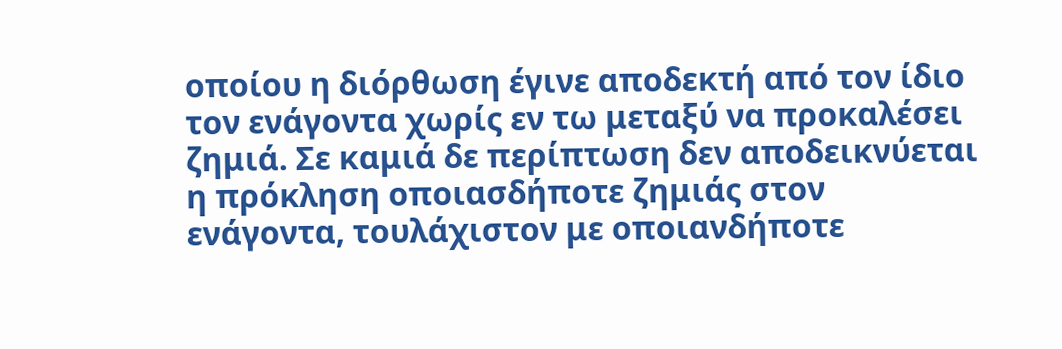οποίου η διόρθωση έγινε αποδεκτή από τον ίδιο τον ενάγοντα χωρίς εν τω μεταξύ να προκαλέσει ζημιά. Σε καμιά δε περίπτωση δεν αποδεικνύεται η πρόκληση οποιασδήποτε ζημιάς στον ενάγοντα, τουλάχιστον με οποιανδήποτε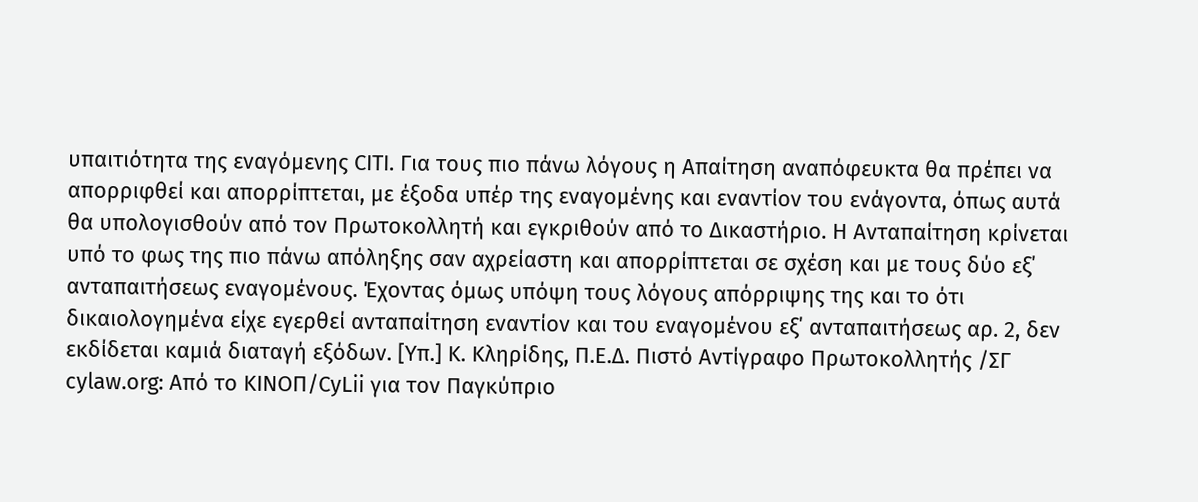υπαιτιότητα της εναγόμενης CITI. Για τους πιο πάνω λόγους η Απαίτηση αναπόφευκτα θα πρέπει να απορριφθεί και απορρίπτεται, με έξοδα υπέρ της εναγομένης και εναντίον του ενάγοντα, όπως αυτά θα υπολογισθούν από τον Πρωτοκολλητή και εγκριθούν από το Δικαστήριο. Η Ανταπαίτηση κρίνεται υπό το φως της πιο πάνω απόληξης σαν αχρείαστη και απορρίπτεται σε σχέση και με τους δύο εξ΄ ανταπαιτήσεως εναγομένους. Έχοντας όμως υπόψη τους λόγους απόρριψης της και το ότι δικαιολογημένα είχε εγερθεί ανταπαίτηση εναντίον και του εναγομένου εξ΄ ανταπαιτήσεως αρ. 2, δεν εκδίδεται καμιά διαταγή εξόδων. [Υπ.] Κ. Κληρίδης, Π.Ε.Δ. Πιστό Αντίγραφο Πρωτοκολλητής /ΣΓ cylaw.org: Από το ΚΙΝOΠ/CyLii για τον Παγκύπριο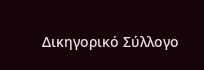Δικηγορικό Σύλλογο